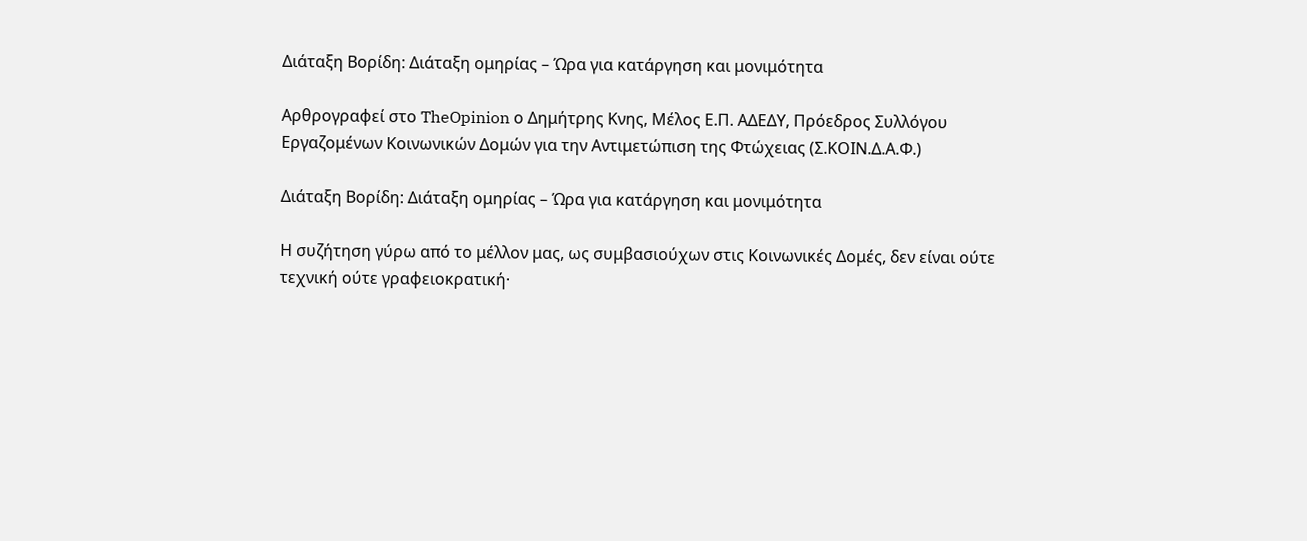Διάταξη Βορίδη: Διάταξη ομηρίας – Ώρα για κατάργηση και μονιμότητα

Αρθρογραφεί στο TheOpinion ο Δημήτρης Κνης, Μέλος Ε.Π. ΑΔΕΔΥ, Πρόεδρος Συλλόγου Εργαζομένων Κοινωνικών Δομών για την Αντιμετώπιση της Φτώχειας (Σ.ΚΟΙΝ.Δ.Α.Φ.)

Διάταξη Βορίδη: Διάταξη ομηρίας – Ώρα για κατάργηση και μονιμότητα

Η συζήτηση γύρω από το μέλλον μας, ως συμβασιούχων στις Κοινωνικές Δομές, δεν είναι ούτε τεχνική ούτε γραφειοκρατική·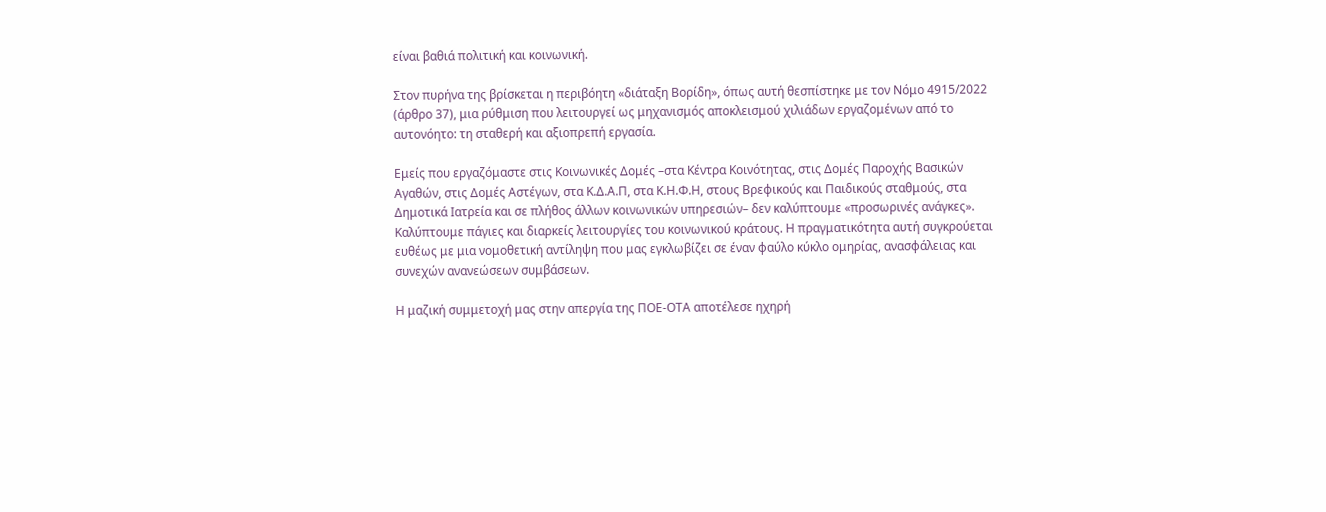είναι βαθιά πολιτική και κοινωνική.

Στον πυρήνα της βρίσκεται η περιβόητη «διάταξη Βορίδη», όπως αυτή θεσπίστηκε με τον Νόμο 4915/2022 (άρθρο 37), μια ρύθμιση που λειτουργεί ως μηχανισμός αποκλεισμού χιλιάδων εργαζομένων από το αυτονόητο: τη σταθερή και αξιοπρεπή εργασία.

Εμείς που εργαζόμαστε στις Κοινωνικές Δομές –στα Κέντρα Κοινότητας, στις Δομές Παροχής Βασικών Αγαθών, στις Δομές Αστέγων, στα Κ.Δ.Α.Π, στα Κ.Η.Φ.Η, στους Βρεφικούς και Παιδικούς σταθμούς, στα Δημοτικά Ιατρεία και σε πλήθος άλλων κοινωνικών υπηρεσιών– δεν καλύπτουμε «προσωρινές ανάγκες». Καλύπτουμε πάγιες και διαρκείς λειτουργίες του κοινωνικού κράτους. Η πραγματικότητα αυτή συγκρούεται ευθέως με μια νομοθετική αντίληψη που μας εγκλωβίζει σε έναν φαύλο κύκλο ομηρίας, ανασφάλειας και συνεχών ανανεώσεων συμβάσεων.

Η μαζική συμμετοχή μας στην απεργία της ΠΟΕ-ΟΤΑ αποτέλεσε ηχηρή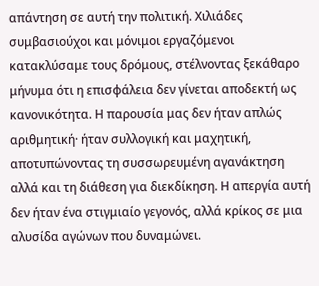απάντηση σε αυτή την πολιτική. Χιλιάδες συμβασιούχοι και μόνιμοι εργαζόμενοι κατακλύσαμε τους δρόμους, στέλνοντας ξεκάθαρο μήνυμα ότι η επισφάλεια δεν γίνεται αποδεκτή ως κανονικότητα. Η παρουσία μας δεν ήταν απλώς αριθμητική· ήταν συλλογική και μαχητική, αποτυπώνοντας τη συσσωρευμένη αγανάκτηση αλλά και τη διάθεση για διεκδίκηση. Η απεργία αυτή δεν ήταν ένα στιγμιαίο γεγονός, αλλά κρίκος σε μια αλυσίδα αγώνων που δυναμώνει.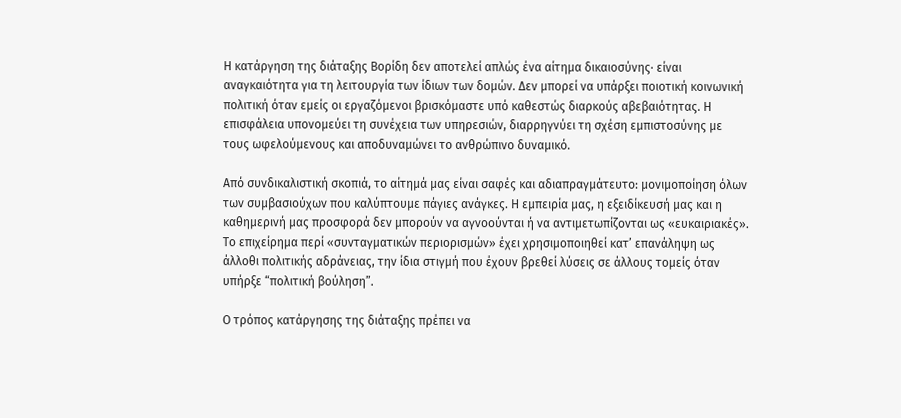Η κατάργηση της διάταξης Βορίδη δεν αποτελεί απλώς ένα αίτημα δικαιοσύνης· είναι αναγκαιότητα για τη λειτουργία των ίδιων των δομών. Δεν μπορεί να υπάρξει ποιοτική κοινωνική πολιτική όταν εμείς οι εργαζόμενοι βρισκόμαστε υπό καθεστώς διαρκούς αβεβαιότητας. Η επισφάλεια υπονομεύει τη συνέχεια των υπηρεσιών, διαρρηγνύει τη σχέση εμπιστοσύνης με τους ωφελούμενους και αποδυναμώνει το ανθρώπινο δυναμικό.

Από συνδικαλιστική σκοπιά, το αίτημά μας είναι σαφές και αδιαπραγμάτευτο: μονιμοποίηση όλων των συμβασιούχων που καλύπτουμε πάγιες ανάγκες. Η εμπειρία μας, η εξειδίκευσή μας και η καθημερινή μας προσφορά δεν μπορούν να αγνοούνται ή να αντιμετωπίζονται ως «ευκαιριακές». Το επιχείρημα περί «συνταγματικών περιορισμών» έχει χρησιμοποιηθεί κατ’ επανάληψη ως άλλοθι πολιτικής αδράνειας, την ίδια στιγμή που έχουν βρεθεί λύσεις σε άλλους τομείς όταν υπήρξε “πολιτική βούληση”.

Ο τρόπος κατάργησης της διάταξης πρέπει να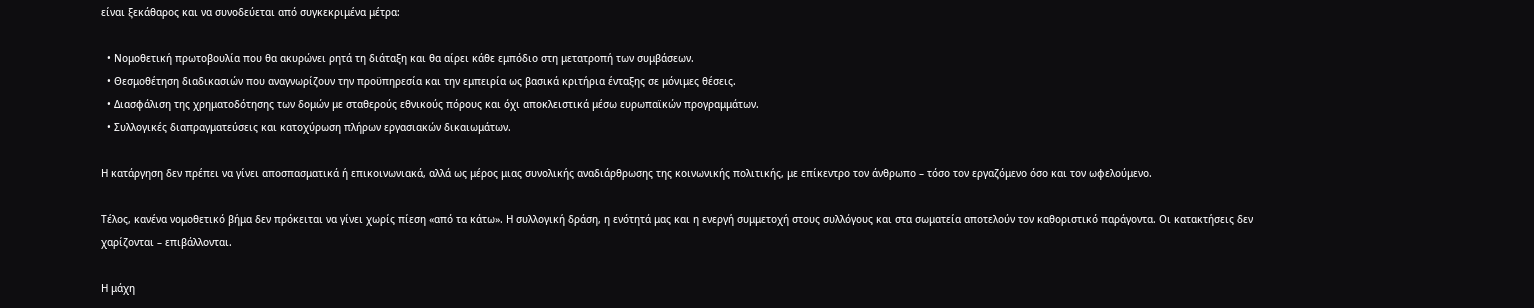είναι ξεκάθαρος και να συνοδεύεται από συγκεκριμένα μέτρα:

  • Νομοθετική πρωτοβουλία που θα ακυρώνει ρητά τη διάταξη και θα αίρει κάθε εμπόδιο στη μετατροπή των συμβάσεων.
  • Θεσμοθέτηση διαδικασιών που αναγνωρίζουν την προϋπηρεσία και την εμπειρία ως βασικά κριτήρια ένταξης σε μόνιμες θέσεις.
  • Διασφάλιση της χρηματοδότησης των δομών με σταθερούς εθνικούς πόρους και όχι αποκλειστικά μέσω ευρωπαϊκών προγραμμάτων.
  • Συλλογικές διαπραγματεύσεις και κατοχύρωση πλήρων εργασιακών δικαιωμάτων.

Η κατάργηση δεν πρέπει να γίνει αποσπασματικά ή επικοινωνιακά, αλλά ως μέρος μιας συνολικής αναδιάρθρωσης της κοινωνικής πολιτικής, με επίκεντρο τον άνθρωπο – τόσο τον εργαζόμενο όσο και τον ωφελούμενο.

Τέλος, κανένα νομοθετικό βήμα δεν πρόκειται να γίνει χωρίς πίεση «από τα κάτω». Η συλλογική δράση, η ενότητά μας και η ενεργή συμμετοχή στους συλλόγους και στα σωματεία αποτελούν τον καθοριστικό παράγοντα. Οι κατακτήσεις δεν χαρίζονται – επιβάλλονται.

Η μάχη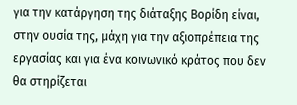για την κατάργηση της διάταξης Βορίδη είναι, στην ουσία της, μάχη για την αξιοπρέπεια της εργασίας και για ένα κοινωνικό κράτος που δεν θα στηρίζεται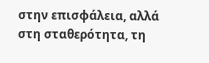στην επισφάλεια, αλλά στη σταθερότητα, τη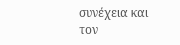συνέχεια και τον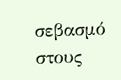σεβασμό στους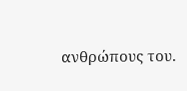ανθρώπους του.